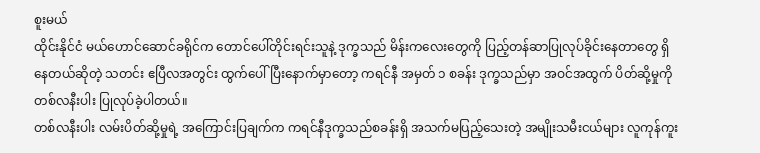စူးမယ်
ထိုင်းနိုင်ငံ မယ်ဟောင်ဆောင်ခရိုင်က တောင်ပေါ်တိုင်းရင်းသူနဲ့ ဒုက္ခသည် မိန်းကလေးတွေကို ပြည့်တန်ဆာပြုလုပ်ခိုင်းနေတာတွေ ရှိနေတယ်ဆိုတဲ့ သတင်း ဧပြီလအတွင်း ထွက်ပေါ်ပြီးနောက်မှာတော့ ကရင်နီ အမှတ် ၁ စခန်း ဒုက္ခသည်မှာ အဝင်အထွက် ပိတ်ဆို့မှုကို တစ်လနီးပါး ပြုလုပ်ခဲ့ပါတယ်။
တစ်လနီးပါး လမ်းပိတ်ဆို့မှုရဲ့ အကြောင်းပြချက်က ကရင်နီဒုက္ခသည်စခန်းရှိ အသက်မပြည့်သေးတဲ့ အမျိုးသမီးငယ်များ လူကုန်ကူး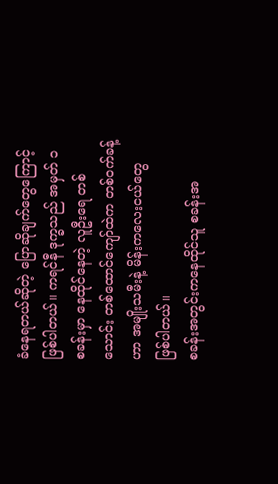ခံနေရတယ်ဆိုတဲ့ ပြောဆိုချက်တွေကြောင့် ဖြစ်ပါတယ်။ ကရင်နီ ဒုက္ခသည် အမှတ် ၁ စခန်းမှာ နေထိုင်နေတဲ့ လူဦးရေ တစ်သောင်း တစ်ထောင်ကျော်ထဲက တစ်ဝက်ခန့်ဟာ အမျိုးသမီးနဲ့ မိန်းကလေးငယ်တွေ ဖြစ်ပါတယ်။
စခန်းအတွင်းကနေထိုင်သူ စခန်းအ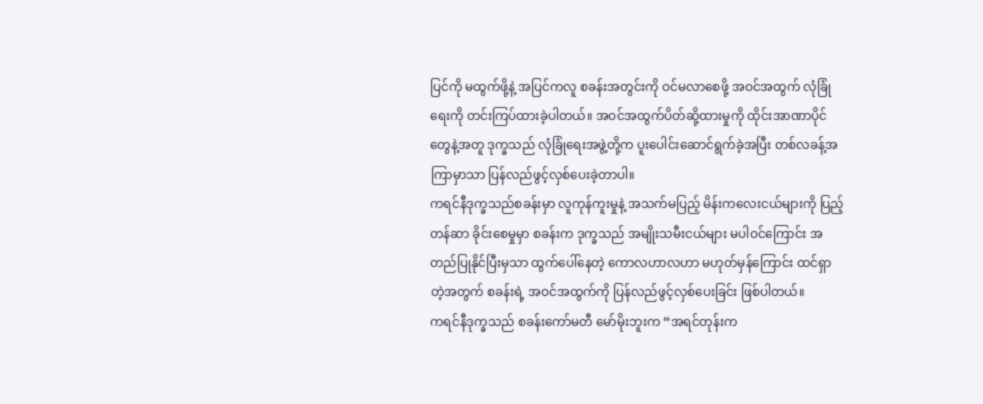ပြင်ကို မထွက်ဖို့နဲ့ အပြင်ကလူ စခန်းအတွင်းကို ဝင်မလာစေဖို့ အဝင်အထွက် လုံခြုံရေးကို တင်းကြပ်ထားခဲ့ပါတယ်။ အဝင်အထွက်ပိတ်ဆို့ထားမှုကို ထိုင်းအာဏာပိုင်တွေနဲ့အတူ ဒုက္ခသည် လုံခြုံရေးအဖွဲ့တို့က ပူးပေါင်းဆောင်ရွက်ခဲ့အပြီး တစ်လခန့်အကြာမှာသာ ပြန်လည်ဖွင့်လှစ်ပေးခဲ့တာပါ။
ကရင်နီဒုက္ခသည်စခန်းမှာ လူကုန်ကူးမှုနဲ့ အသက်မပြည့် မိန်းကလေးငယ်များကို ပြည့်တန်ဆာ ခိုင်းစေမှုမှာ စခန်းက ဒုက္ခသည် အမျိုးသမီးငယ်များ မပါဝင်ကြောင်း အတည်ပြုနိုင်ပြီးမှသာ ထွက်ပေါ်နေတဲ့ ကောလဟာလဟာ မဟုတ်မှန်ကြောင်း ထင်ရှာတဲ့အတွက် စခန်းရဲ့ အဝင်အထွက်ကို ပြန်လည်ဖွင့်လှစ်ပေးခြင်း ဖြစ်ပါတယ်။
ကရင်နီဒုက္ခသည် စခန်းကော်မတီ မော်မိုးဘူးက “အရင်တုန်းက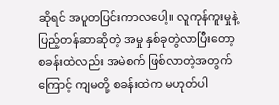ဆိုရင် အပူတပြင်းကာလပေါ့။ လူကုန်ကူးမှုနဲ့ ပြည့်တန်ဆာဆိုတဲ့ အမှု နှစ်ခုတွဲလာပြီးတော့ စခန်းထဲလည်း အမဲစက် ဖြစ်လာတဲ့အတွက်ကြောင့် ကျမတို့ စခန်းထဲက မဟုတ်ပါ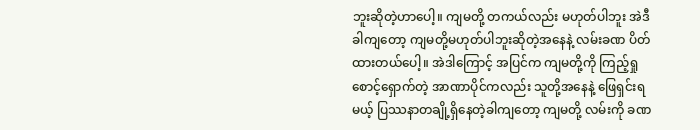ဘူးဆိုတဲ့ဟာပေါ့။ ကျမတို့ တကယ်လည်း မဟုတ်ပါဘူး အဲဒီခါကျတော့ ကျမတို့မဟုတ်ပါဘူးဆိုတဲ့အနေနဲ့ လမ်းခဏ ပိတ်ထားတယ်ပေါ့။ အဲဒါကြောင့် အပြင်က ကျမတို့ကို ကြည့်ရှုစောင့်ရှောက်တဲ့ အာဏာပိုင်ကလည်း သူတို့အနေနဲ့ ဖြေရှင်းရမယ့် ပြဿနာတချို့ရှိနေတဲ့ခါကျတော့ ကျမတို့ လမ်းကို ခဏ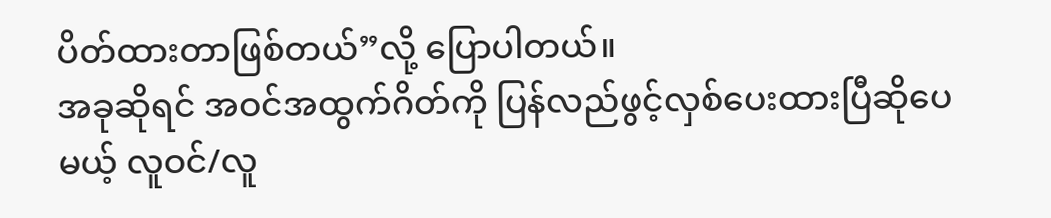ပိတ်ထားတာဖြစ်တယ်”လို့ ပြောပါတယ်။
အခုဆိုရင် အဝင်အထွက်ဂိတ်ကို ပြန်လည်ဖွင့်လှစ်ပေးထားပြီဆိုပေမယ့် လူဝင်/လူ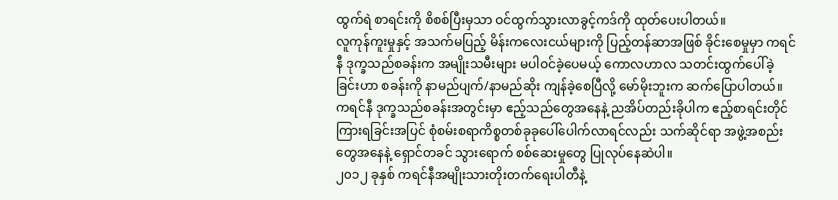ထွက်ရဲ စာရင်းကို စိစစ်ပြီးမှသာ ဝင်ထွက်သွားလာခွင့်ကဒ်ကို ထုတ်ပေးပါတယ်။
လူကုန်ကူးမှုနှင့် အသက်မပြည့် မိန်းကလေးငယ်များကို ပြည့်တန်ဆာအဖြစ် ခိုင်းစေမှုမှာ ကရင်နီ ဒုက္ခသည်စခန်းက အမျိုးသမီးများ မပါဝင်ခဲ့ပေမယ့် ကောလဟာလ သတင်းထွက်ပေါ်ခဲ့ခြင်းဟာ စခန်းကို နာမည်ပျက်/နာမည်ဆိုး ကျန်ခဲ့စေပြီလို့ မော်မိုးဘူးက ဆက်ပြောပါတယ်။
ကရင်နီ ဒုက္ခသည်စခန်းအတွင်းမှာ ဧည့်သည်တွေအနေနဲ့ ညအိပ်တည်းခိုပါက ဧည့်စာရင်းတိုင်ကြားရခြင်းအပြင် စုံစမ်းစရာကိစ္စတစ်ခုခုပေါ်ပေါက်လာရင်လည်း သက်ဆိုင်ရာ အဖွဲ့အစည်းတွေအနေနဲ့ ရှောင်တခင် သွားရောက် စစ်ဆေးမှုတွေ ပြုလုပ်နေဆဲပါ။
၂၀၁၂ ခုနှစ် ကရင်နီအမျိုးသားတိုးတက်ရေးပါတီနဲ့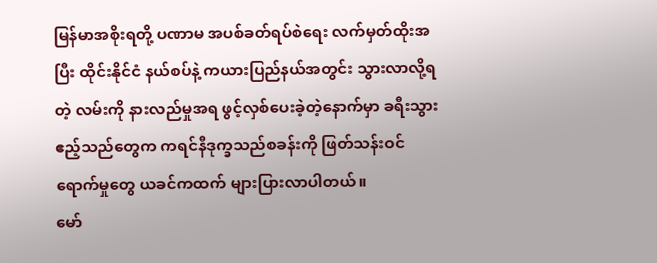မြန်မာအစိုးရတို့ ပဏာမ အပစ်ခတ်ရပ်စဲရေး လက်မှတ်ထိုးအပြီး ထိုင်းနိုင်ငံ နယ်စပ်နဲ့ ကယားပြည်နယ်အတွင်း သွားလာလို့ရတဲ့ လမ်းကို နားလည်မှုအရ ဖွင့်လှစ်ပေးခဲ့တဲ့နောက်မှာ ခရီးသွားဧည့်သည်တွေက ကရင်နီဒုက္ခသည်စခန်းကို ဖြတ်သန်းဝင်ရောက်မှုတွေ ယခင်ကထက် များပြားလာပါတယ်။
မော်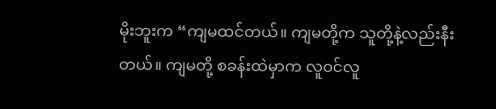မိုးဘူးက “ကျမထင်တယ်။ ကျမတို့က သူတို့နဲ့လည်းနီးတယ်။ ကျမတို့ စခန်းထဲမှာက လူဝင်လူ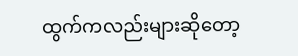ထွက်ကလည်းများဆိုတော့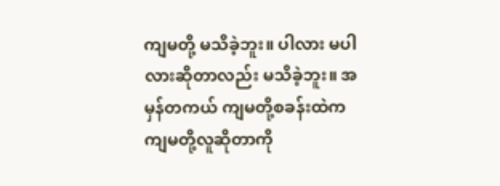ကျမတို့ မသိခဲ့ဘူး။ ပါလား မပါလားဆိုတာလည်း မသိခဲ့ဘူး။ အမှန်တကယ် ကျမတို့စခန်းထဲက ကျမတို့လူဆိုတာကို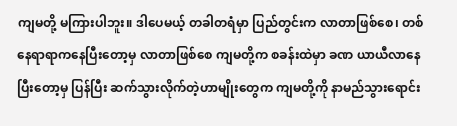ကျမတို့ မကြားပါဘူး။ ဒါပေမယ့် တခါတရံမှာ ပြည်တွင်းက လာတာဖြစ်စေ၊ တစ်နေရာရာကနေပြီးတော့မှ လာတာဖြစ်စေ ကျမတို့က စခန်းထဲမှာ ခဏ ယာယီလာနေပြီးတော့မှ ပြန်ပြီး ဆက်သွားလိုက်တဲ့ဟာမျိုးတွေက ကျမတို့ကို နာမည်သွားရောင်း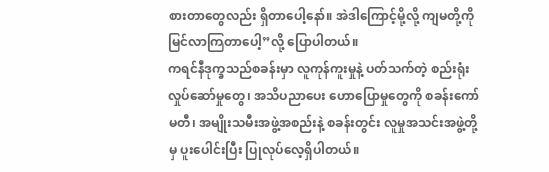စားတာတွေလည်း ရှိတာပေါ့နော်။ အဲဒါကြောင့်မို့လို့ ကျမတို့ကို မြင်လာကြတာပေါ့”လို့ ပြောပါတယ်။
ကရင်နီဒုက္ခသည်စခန်းမှာ လူကုန်ကူးမှုနဲ့ ပတ်သက်တဲ့ စည်းရုံးလှုပ်ဆော်မှုတွေ၊ အသိပညာပေး ဟောပြောမှုတွေကို စခန်းကော်မတီ၊ အမျိုးသမီးအဖွဲ့အစည်းနဲ့ စခန်းတွင်း လူမှုအသင်းအဖွဲ့တို့မှ ပူးပေါင်းပြီး ပြုလုပ်လေ့ရှိပါတယ်။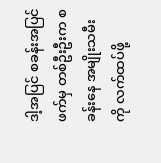ဒါ့အပြင် စခန်းအပြင်ဖက်မှ တစ်ဦးဦးက စခန်းနေ အမျိုးသမီးကို လက်ထပ်ဖို့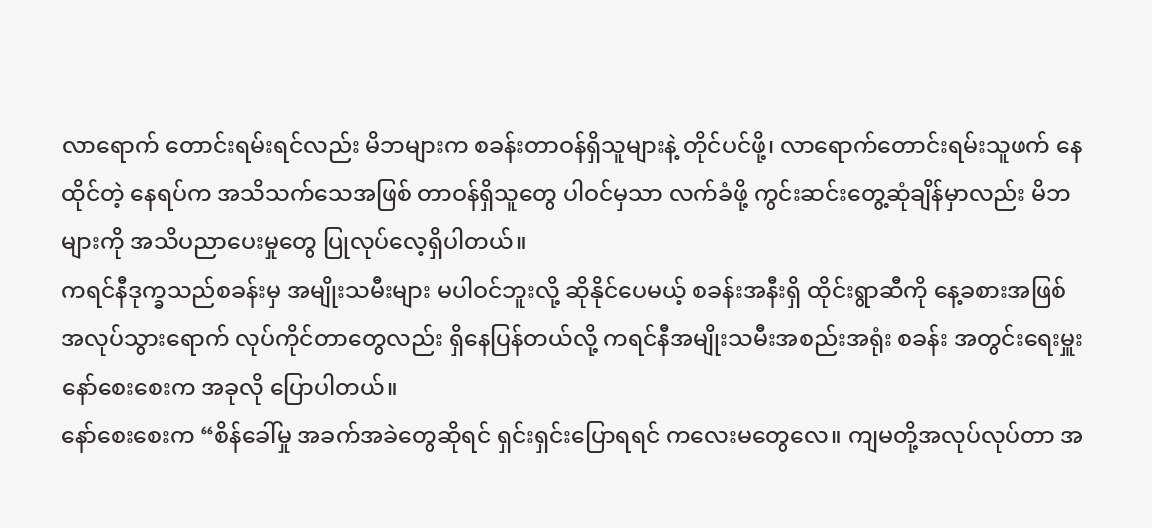လာရောက် တောင်းရမ်းရင်လည်း မိဘများက စခန်းတာဝန်ရှိသူများနဲ့ တိုင်ပင်ဖို့၊ လာရောက်တောင်းရမ်းသူဖက် နေထိုင်တဲ့ နေရပ်က အသိသက်သေအဖြစ် တာဝန်ရှိသူတွေ ပါဝင်မှသာ လက်ခံဖို့ ကွင်းဆင်းတွေ့ဆုံချိန်မှာလည်း မိဘများကို အသိပညာပေးမှုတွေ ပြုလုပ်လေ့ရှိပါတယ်။
ကရင်နီဒုက္ခသည်စခန်းမှ အမျိုးသမီးများ မပါဝင်ဘူးလို့ ဆိုနိုင်ပေမယ့် စခန်းအနီးရှိ ထိုင်းရွာဆီကို နေ့ခစားအဖြစ် အလုပ်သွားရောက် လုပ်ကိုင်တာတွေလည်း ရှိနေပြန်တယ်လို့ ကရင်နီအမျိုးသမီးအစည်းအရုံး စခန်း အတွင်းရေးမှူး နော်စေးစေးက အခုလို ပြောပါတယ်။
နော်စေးစေးက “စိန်ခေါ်မှု အခက်အခဲတွေဆိုရင် ရှင်းရှင်းပြောရရင် ကလေးမတွေလေ။ ကျမတို့အလုပ်လုပ်တာ အ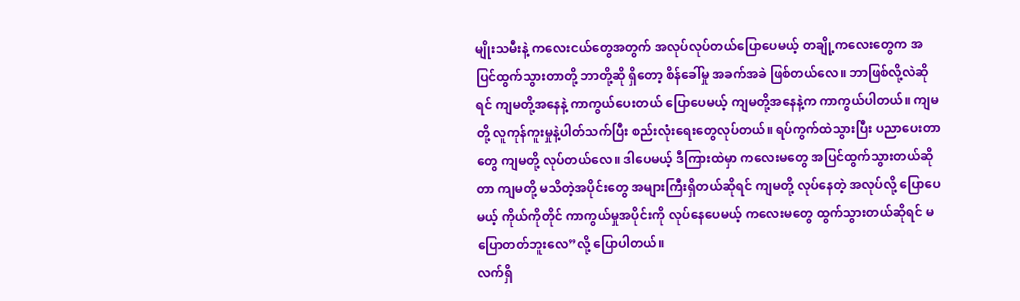မျိုးသမီးနဲ့ ကလေးငယ်တွေအတွက် အလုပ်လုပ်တယ်ပြောပေမယ့် တချို့ကလေးတွေက အပြင်ထွက်သွားတာတို့ ဘာတို့ဆို ရှိတော့ စိန်ခေါ်မှု အခက်အခဲ ဖြစ်တယ်လေ။ ဘာဖြစ်လို့လဲဆိုရင် ကျမတို့အနေနဲ့ ကာကွယ်ပေးတယ် ပြောပေမယ့် ကျမတို့အနေနဲ့က ကာကွယ်ပါတယ်။ ကျမတို့ လူကုန်ကူးမှုနဲ့ပါတ်သက်ပြီး စည်းလုံးရေးတွေလုပ်တယ်။ ရပ်ကွက်ထဲသွားပြီး ပညာပေးတာတွေ ကျမတို့ လုပ်တယ်လေ။ ဒါပေမယ့် ဒီကြားထဲမှာ ကလေးမတွေ အပြင်ထွက်သွားတယ်ဆိုတာ ကျမတို့ မသိတဲ့အပိုင်းတွေ အများကြီးရှိတယ်ဆိုရင် ကျမတို့ လုပ်နေတဲ့ အလုပ်လို့ ပြောပေမယ့် ကိုယ်ကိုတိုင် ကာကွယ်မှုအပိုင်းကို လုပ်နေပေမယ့် ကလေးမတွေ ထွက်သွားတယ်ဆိုရင် မပြောတတ်ဘူးလေ”လို့ ပြောပါတယ်။
လက်ရှိ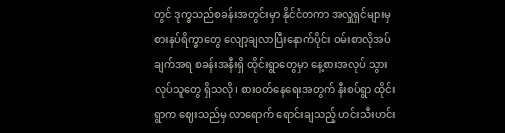တွင် ဒုက္ခသည်စခန်းအတွင်းမှာ နိုင်ငံတကာ အလှူရှင်များမှ စားနပ်ရိက္ခာတွေ လျော့ချလာပြီးနောက်ပိုင်း ဝမ်းစာလိုအပ်ချက်အရ စခန်းအနီးရှိ ထိုင်းရွာတွေမှာ နေ့စားအလုပ် သွားလုပ်သူတွေ ရှိသလို၊ စားဝတ်နေရေးအတွက် နီးစပ်ရွာ ထိုင်းရွာက ဈေးသည်မှ လာရောက် ရောင်းချသည့် ဟင်းသီးဟင်း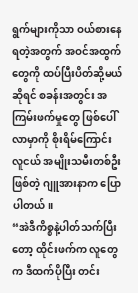ရွက်များကိုသာ ဝယ်စားနေရတဲ့အတွက် အဝင်အထွက်တွေကို ထပ်ပြီးပိတ်ဆို့မယ်ဆိုရင် စခန်းအတွင်း အကြမ်းဖက်မှုတွေ ဖြစ်ပေါ်လာမှာကို စိုးရိမ်ကြောင်း လူငယ် အမျိုးသမီးတစ်ဦးဖြစ်တဲ့ ဂျူအားနာက ပြောပါတယ်။
“အဲဒီကိစ္စနဲ့ပါတ်သက်ပြီးတော့ ထိုင်းဖက်က လူတွေက ဒီထက်ပိုပြီး တင်း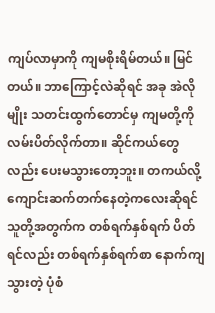ကျပ်လာမှာကို ကျမစိုးရိမ်တယ်။ မြင်တယ်။ ဘာကြောင့်လဲဆိုရင် အခု အဲလိုမျိုး သတင်းထွက်တောင်မှ ကျမတို့ကို လမ်းပိတ်လိုက်တာ။ ဆိုင်ကယ်တွေလည်း ပေးမသွားတော့ဘူး။ တကယ်လို့ ကျောင်းဆက်တက်နေတဲ့ကလေးဆိုရင် သူတို့အတွက်က တစ်ရက်နှစ်ရက် ပိတ်ရင်လည်း တစ်ရက်နှစ်ရက်စာ နောက်ကျသွားတဲ့ ပုံစံ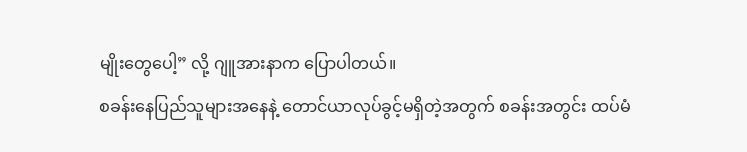မျိုးတွေပေါ့” လို့ ဂျူအားနာက ပြောပါတယ်။
စခန်းနေပြည်သူများအနေနဲ့ တောင်ယာလုပ်ခွင့်မရှိတဲ့အတွက် စခန်းအတွင်း ထပ်မံ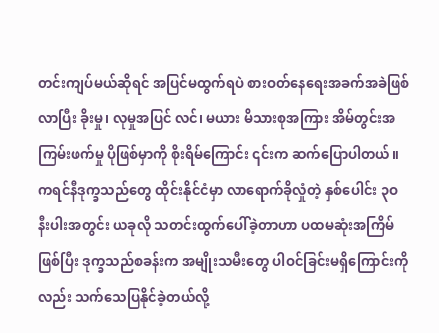တင်းကျပ်မယ်ဆိုရင် အပြင်မထွက်ရပဲ စားဝတ်နေရေးအခက်အခဲဖြစ်လာပြီး ခိုးမှု၊ လုမှုအပြင် လင်၊ မယား မိသားစုအကြား အိမ်တွင်းအကြမ်းဖက်မှု ပိုဖြစ်မှာကို စိုးရိမ်ကြောင်း ၎င်းက ဆက်ပြောပါတယ်။
ကရင်နီဒုက္ခသည်တွေ ထိုင်းနိုင်ငံမှာ လာရောက်ခိုလှုံတဲ့ နှစ်ပေါင်း ၃ဝ နီးပါးအတွင်း ယခုလို သတင်းထွက်ပေါ်ခဲ့တာဟာ ပထမဆုံးအကြိမ်ဖြစ်ပြီး ဒုက္ခသည်စခန်းက အမျိုးသမီးတွေ ပါဝင်ခြင်းမရှိကြောင်းကိုလည်း သက်သေပြနိုင်ခဲ့တယ်လို့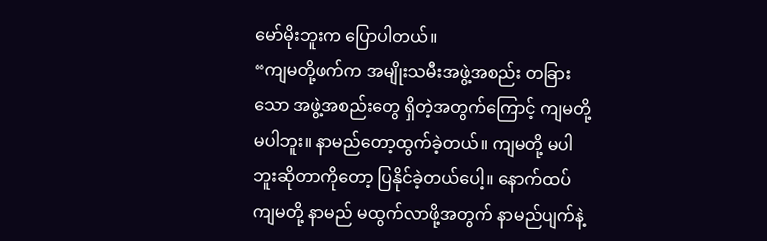မော်မိုးဘူးက ပြောပါတယ်။
“ကျမတို့ဖက်က အမျိုးသမီးအဖွဲ့အစည်း တခြားသော အဖွဲ့အစည်းတွေ ရှိတဲ့အတွက်ကြောင့် ကျမတို့ မပါဘူး။ နာမည်တော့ထွက်ခဲ့တယ်။ ကျမတို့ မပါဘူးဆိုတာကိုတော့ ပြနိုင်ခဲ့တယ်ပေါ့။ နောက်ထပ် ကျမတို့ နာမည် မထွက်လာဖို့အတွက် နာမည်ပျက်နဲ့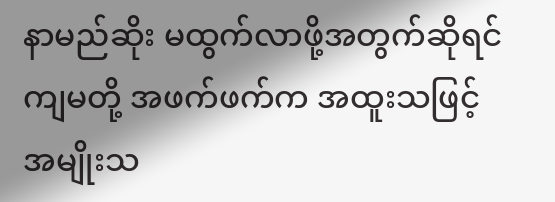နာမည်ဆိုး မထွက်လာဖို့အတွက်ဆိုရင် ကျမတို့ အဖက်ဖက်က အထူးသဖြင့် အမျိုးသ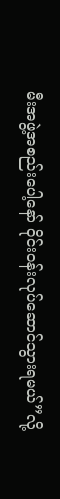မီးအဖွဲ့အစည်းပေါ့နော် ဝိုင်းဝန်းလုပ်ဆောင်သွားရမယ်”လို့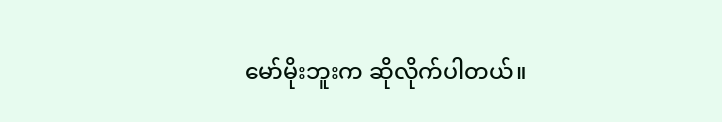မော်မိုးဘူးက ဆိုလိုက်ပါတယ်။